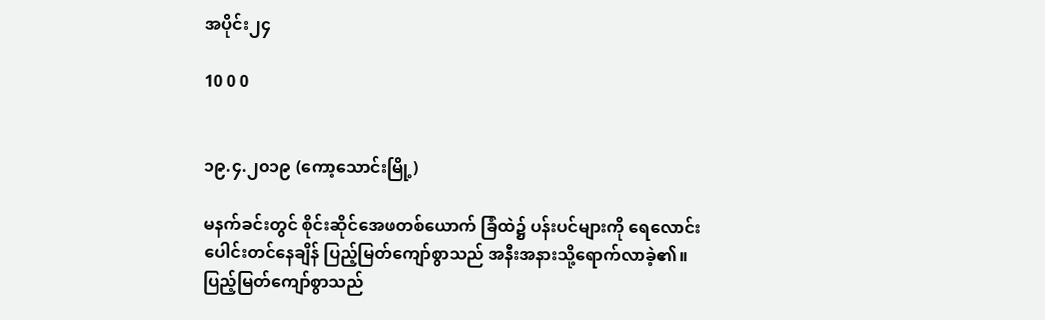အပိုင်း၂၄

10 0 0


၁၉.၄.၂၀၁၉ (ကော့သောင်းမြို့)

မနက်ခင်းတွင် စိုင်းဆိုင်အေဖတစ်ယောက် ခြံထဲ၌ ပန်းပင်များကို ရေလောင်းပေါင်းတင်နေချိန် ပြည့်မြတ်ကျော်စွာသည် အနီးအနားသို့ရောက်လာခဲ့၏။ ပြည့်မြတ်ကျော်စွာသည်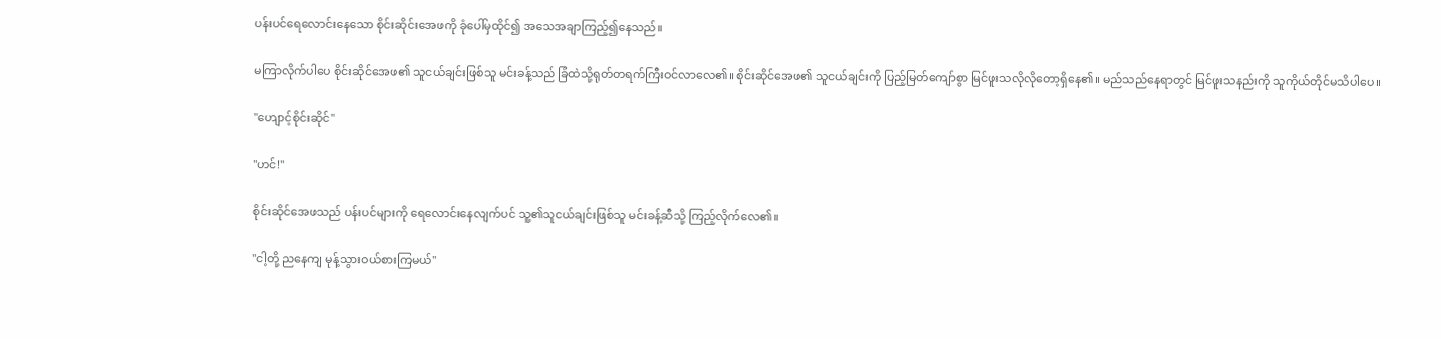ပန်းပင်ရေလောင်းနေသော စိုင်းဆိုင်းအေဖကို ခုံပေါ်မှထိုင်၍ အသေအချာကြည့်၍နေသည်။

မကြာလိုက်ပါပေ စိုင်းဆိုင်အေဖ၏ သူငယ်ချင်းဖြစ်သူ မင်းခန့်သည် ခြံထဲသို့ရုတ်တရက်ကြီးဝင်လာလေ၏။ စိုင်းဆိုင်အေဖ၏ သူငယ်ချင်းကို ပြည့်မြတ်ကျော်စွာ မြင်ဖူးသလိုလိုတော့ရှိနေ၏။ မည်သည်နေရာတွင် မြင်ဖူးသနည်းကို သူကိုယ်တိုင်မသိပါပေ။

"ဟျောင့်စိုင်းဆိုင်"

"ဟင်!"

စိုင်းဆိုင်အေဖသည် ပန်းပင်များကို ရေလောင်းနေလျက်ပင် သူ့၏သူငယ်ချင်းဖြစ်သူ မင်းခန့်ဆီသို့ ကြည့်လိုက်လေ၏။

"ငါ့တို့ ညနေကျ မုန့်သွားဝယ်စားကြမယ်"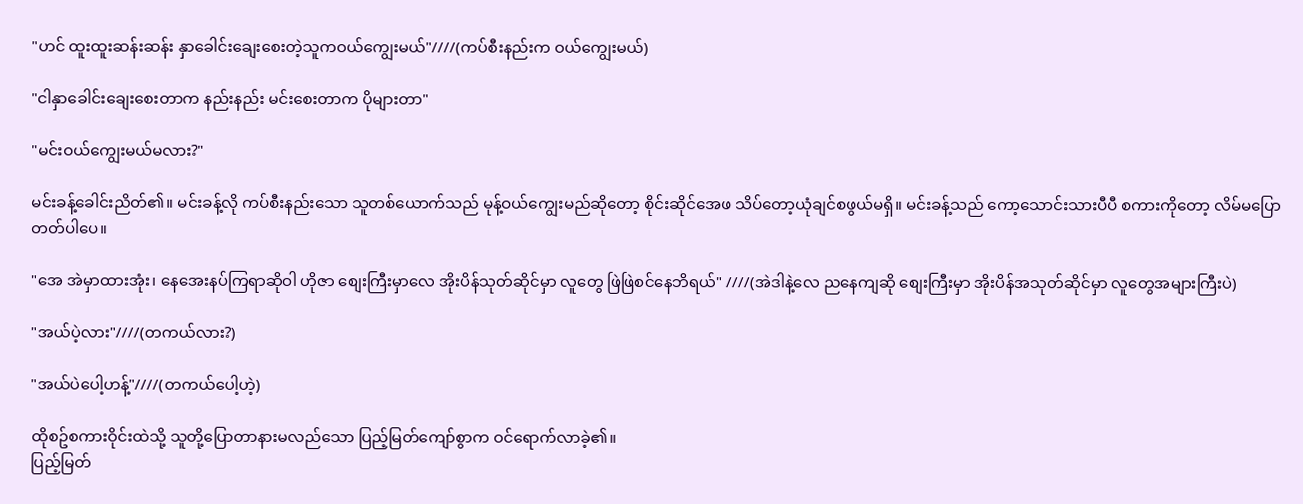"ဟင် ထူးထူးဆန်းဆန်း နှာခေါင်းချေးစေးတဲ့သူကဝယ်ကျွေးမယ်"////(ကပ်စီးနည်းက ဝယ်ကျွေးမယ်)

"ငါနှာခေါင်းချေးစေးတာက နည်းနည်း မင်းစေးတာက ပိုများတာ"

"မင်းဝယ်ကျွေးမယ်မလား?"

မင်းခန့်ခေါင်းညိတ်၏။ မင်းခန့်လို ကပ်စီးနည်းသော သူတစ်ယောက်သည် မုန့်ဝယ်ကျွေးမည်ဆိုတော့ စိုင်းဆိုင်အေဖ သိပ်တော့ယုံချင်စဖွယ်မရှိ။ မင်းခန့်သည် ကော့သောင်းသားပီပီ စကားကိုတော့ လိမ်မပြောတတ်ပါပေ။

"အေ အဲမှာထားအုံး၊ နေအေးနပ်ကြရာဆိုဝါ ဟိုဇာ စျေးကြီးမှာလေ အိုးပိန်သုတ်ဆိုင်မှာ လူတွေ ဖြဲဖြဲစင်နေဘိရယ်" ////(အဲဒါနဲ့လေ ညနေကျဆို စျေးကြီးမှာ အိုးပိန်အသုတ်ဆိုင်မှာ လူတွေအများကြီးပဲ)

"အယ်ပဲ့လား"////(တကယ်လား?)

"အယ်ပဲပေါ့ဟန့်"////(တကယ်ပေါ့ဟဲ့)

ထိုစဥ်စကားဝိုင်းထဲသို့ သူတို့ပြောတာနားမလည်သော ပြည့်မြတ်ကျော်စွာက ဝင်ရောက်လာခဲ့၏။
ပြည့်မြတ်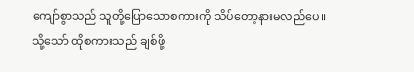ကျော်စွာသည် သူတို့ပြောသောစကားကို သိပ်တော့နားမလည်ပေ။ သို့သော် ထိုစကားသည် ချစ်ဖို့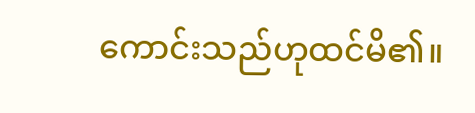ကောင်းသည်ဟုထင်မိ၏။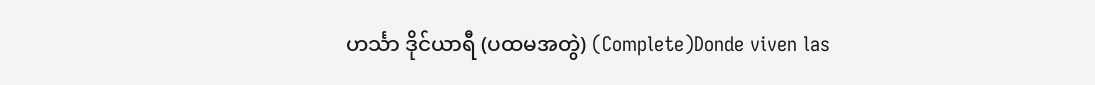ဟင်္သာ ဒိုင်ယာရီ (ပထမအတွဲ) (Complete)Donde viven las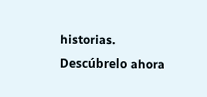historias. Descúbrelo ahora